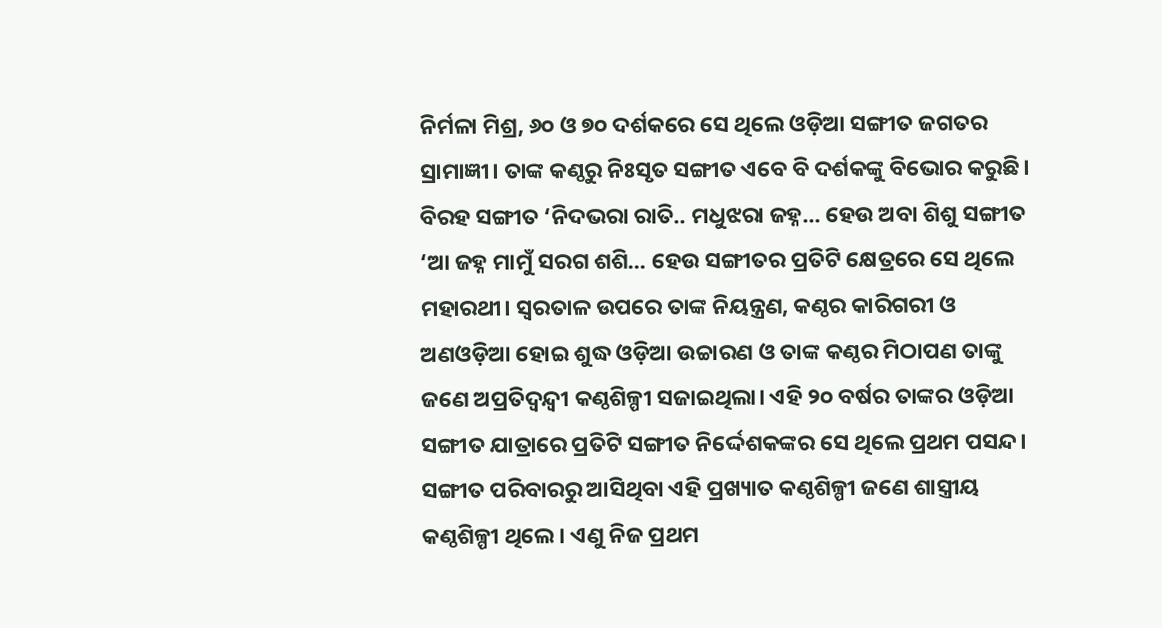ନିର୍ମଳା ମିଶ୍ର, ୬୦ ଓ ୭୦ ଦର୍ଶକରେ ସେ ଥିଲେ ଓଡ଼ିଆ ସଙ୍ଗୀତ ଜଗତର ସ୍ରାମାଜ୍ଞୀ। ତାଙ୍କ କଣ୍ଠରୁ ନିଃସୃତ ସଙ୍ଗୀତ ଏବେ ବି ଦର୍ଶକଙ୍କୁ ବିଭୋର କରୁଛି। ବିରହ ସଙ୍ଗୀତ ‘ନିଦଭରା ରାତି.. ମଧୁଝରା ଜହ୍ନ... ହେଉ ଅବା ଶିଶୁ ସଙ୍ଗୀତ ‘ଆ ଜହ୍ନ ମାମୁଁ ସରଗ ଶଶି... ହେଉ ସଙ୍ଗୀତର ପ୍ରତିଟି କ୍ଷେତ୍ରରେ ସେ ଥିଲେ ମହାରଥୀ। ସ୍ବରତାଳ ଉପରେ ତାଙ୍କ ନିୟନ୍ତ୍ରଣ, କଣ୍ଠର କାରିଗରୀ ଓ ଅଣଓଡ଼ିଆ ହୋଇ ଶୁଦ୍ଧ ଓଡ଼ିଆ ଉଚ୍ଚାରଣ ଓ ତାଙ୍କ କଣ୍ଠର ମିଠାପଣ ତାଙ୍କୁ ଜଣେ ଅପ୍ରତିଦ୍ବନ୍ଦ୍ବୀ କଣ୍ଠଶିଳ୍ପୀ ସଜାଇଥିଲା। ଏହି ୨୦ ବର୍ଷର ତାଙ୍କର ଓଡ଼ିଆ ସଙ୍ଗୀତ ଯାତ୍ରାରେ ପ୍ରତିଟି ସଙ୍ଗୀତ ନିର୍ଦ୍ଦେଶକଙ୍କର ସେ ଥିଲେ ପ୍ରଥମ ପସନ୍ଦ। ସଙ୍ଗୀତ ପରିବାରରୁ ଆସିଥିବା ଏହି ପ୍ରଖ୍ୟାତ କଣ୍ଠଶିଳ୍ପୀ ଜଣେ ଶାସ୍ତ୍ରୀୟ କଣ୍ଠଶିଳ୍ପୀ ଥିଲେ। ଏଣୁ ନିଜ ପ୍ରଥମ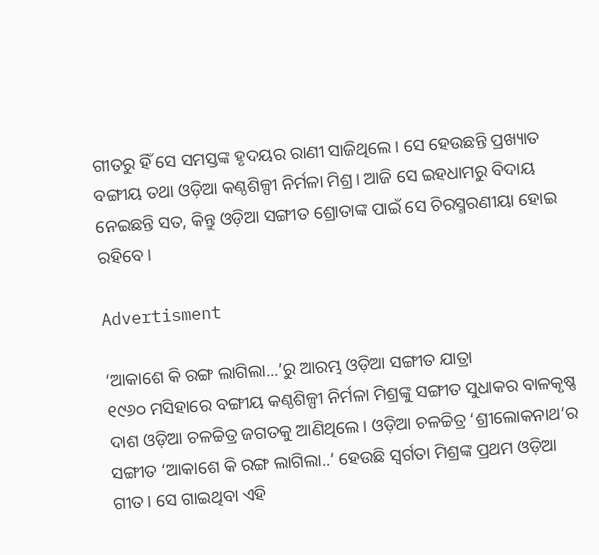ଗୀତରୁ ହିଁ ସେ ସମସ୍ତଙ୍କ ହୃଦୟର ରାଣୀ ସାଜିଥିଲେ। ସେ ହେଉଛନ୍ତି ପ୍ରଖ୍ୟାତ ବଙ୍ଗୀୟ ତଥା ଓଡ଼ିଆ କଣ୍ଠଶିଳ୍ପୀ ନିର୍ମଳା ମିଶ୍ର। ଆଜି ସେ ଇହଧାମରୁ ବିଦାୟ ନେଇଛନ୍ତି ସତ, କିନ୍ତୁ ଓଡ଼ିଆ ସଙ୍ଗୀତ ଶ୍ରୋତାଙ୍କ ପାଇଁ ସେ ଚିରସ୍ମରଣୀୟା ହୋଇ ରହିବେ।

Advertisment

‘ଆକାଶେ କି ରଙ୍ଗ ଲାଗିଲା...’ରୁ ଆରମ୍ଭ ଓଡ଼ିଆ ସଙ୍ଗୀତ ଯାତ୍ରା
୧୯୬୦ ମସିହାରେ ବଙ୍ଗୀୟ କଣ୍ଠଶିଳ୍ପୀ ନିର୍ମଳା ମିଶ୍ରଙ୍କୁ ସଙ୍ଗୀତ ସୁଧାକର ବାଳକୃଷ୍ଣ ଦାଶ ଓଡ଼ିଆ ଚଳଚ୍ଚିତ୍ର ଜଗତକୁ ଆଣିଥିଲେ। ଓଡ଼ିଆ ଚଳଚ୍ଚିତ୍ର ‘ଶ୍ରୀଲୋକନାଥ’ର ସଙ୍ଗୀତ ‘ଆ‌କାଶେ କି ରଙ୍ଗ ଲାଗିଲା..’ ହେଉଛି ସ୍ବର୍ଗତା ମିଶ୍ରଙ୍କ ପ୍ରଥମ ଓଡ଼ିଆ ଗୀତ। ସେ ଗାଇଥିବା ଏହି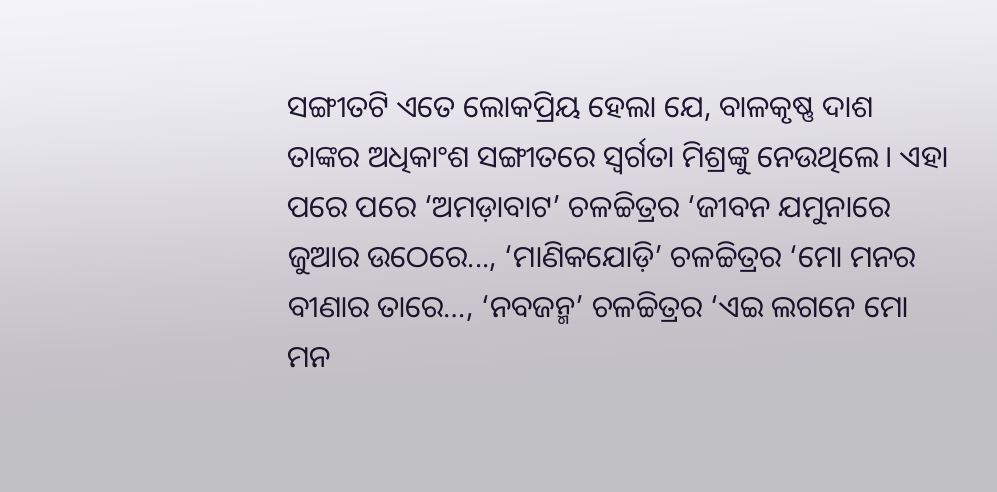ସଙ୍ଗୀତଟି ଏତେ ଲୋକପ୍ରିୟ ହେଲା ଯେ, ବାଳକୃଷ୍ଣ ଦାଶ ତାଙ୍କର ଅଧିକାଂଶ ସଙ୍ଗୀତରେ ସ୍ବର୍ଗତା ମିଶ୍ରଙ୍କୁ ନେଉଥିଲେ। ଏହା ପରେ ପରେ ‘ଅମଡ଼ାବାଟ’ ଚଳଚ୍ଚିତ୍ରର ‘ଜୀବନ ଯମୁନାରେ ଜୁଆର ଉଠେରେ..., ‘ମାଣିକଯୋଡ଼ି’ ଚଳଚ୍ଚିତ୍ରର ‘ମୋ ମନର ବୀଣାର ତାରେ…, ‘ନବଜନ୍ମ’ ଚଳଚ୍ଚିତ୍ରର ‘ଏଇ ଲଗନେ ମୋ ମନ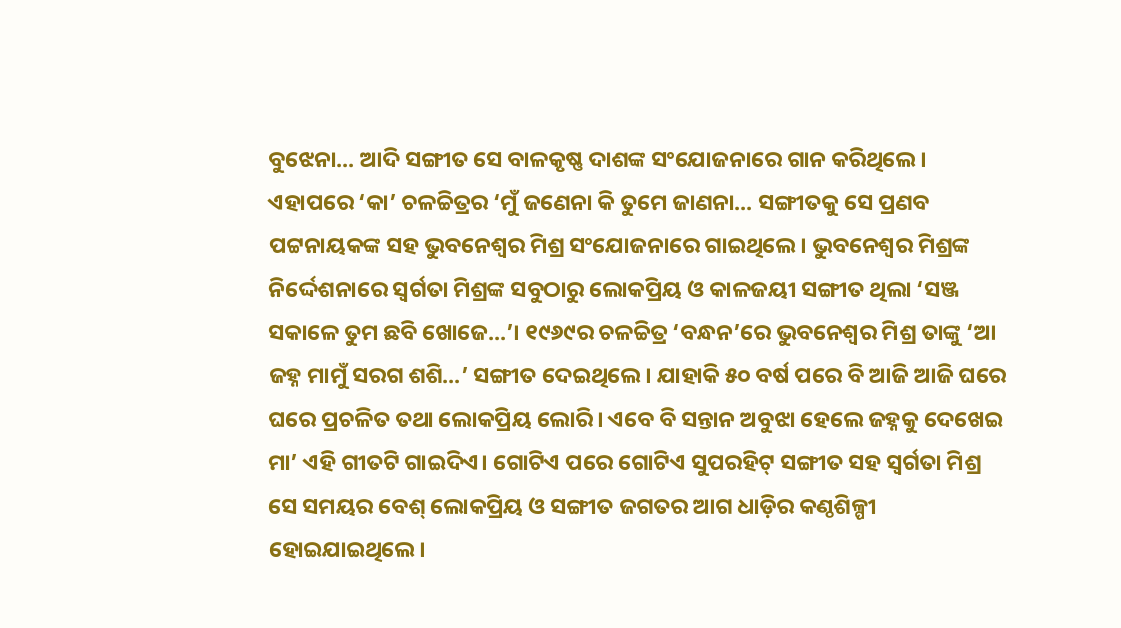ବୁଝେନା... ଆଦି ସଙ୍ଗୀତ ସେ ବାଳ‌କୃଷ୍ଣ ଦାଶଙ୍କ ସଂଯୋଜନାରେ ଗାନ କରିଥି‌ଲେ। ଏହାପରେ ‘କା’ ଚଳଚ୍ଚିତ୍ରର ‘ମୁଁ ଜଣେନା କି ତୁମେ ଜାଣନା... ସଙ୍ଗୀତକୁ ସେ ପ୍ରଣବ ପଟ୍ଟନାୟକଙ୍କ ସହ ଭୁବନେଶ୍ବର ମିଶ୍ର ସଂଯୋଜନାରେ ଗାଇଥିଲେ। ଭୁବନେଶ୍ବର ମିଶ୍ରଙ୍କ ନିର୍ଦ୍ଦେଶନାରେ ସ୍ବର୍ଗତା ମିଶ୍ରଙ୍କ ସବୁଠାରୁ ଲୋକପ୍ରିୟ ଓ କାଳଜୟୀ ସଙ୍ଗୀତ ଥିଲା ‘ସଞ୍ଜ ସକାଳେ ତୁମ ଛବି ଖୋଜେ...’। ୧୯୬୯ର ଚଳଚ୍ଚିତ୍ର ‘ବନ୍ଧନ‌’ରେ ଭୁବନେଶ୍ବର ମିଶ୍ର ତାଙ୍କୁ ‘ଆ ଜହ୍ନ ମାମୁଁ ସରଗ ଶଶି...’ ସଙ୍ଗୀତ ‌ଦେଇଥିଲେ। ଯାହାକି ୫୦ ବର୍ଷ ପରେ ବି ଆଜି ଆଜି ଘରେ ଘରେ ପ୍ରଚଳିତ ତଥା ଲୋକପ୍ରିୟ ଲୋରି। ଏବେ ବି ସନ୍ତାନ ଅବୁଝା ହେଲେ ଜହ୍ନକୁ ଦେଖେଇ ମା’ ଏହି ଗୀତଟି ଗାଇଦିଏ। ଗୋଟିଏ ପରେ ଗୋଟିଏ ସୁପରହିଟ୍‌ ସଙ୍ଗୀତ ସହ ସ୍ବର୍ଗତା ମିଶ୍ର ସେ ସମୟର ବେଶ୍‌ ଲୋକପ୍ରିୟ ଓ ସଙ୍ଗୀତ ଜଗତର ଆଗ ଧାଡ଼ିର କଣ୍ଠଶିଳ୍ପୀ ହୋଇଯାଇଥିଲେ।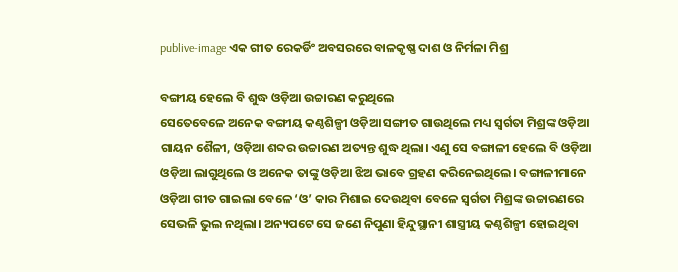publive-image ଏକ ଗୀତ ରେକର୍ଡିଂ ଅବସରରେ ବାଳକୃଷ୍ଣ ଦାଶ ଓ ନିର୍ମଳା ମିଶ୍ର

ବଙ୍ଗୀୟ ହେଲେ ବି ଶୁଦ୍ଧ ଓଡ଼ିଆ ଉଚ୍ଚାରଣ କରୁଥିଲେ
ସେତେବେଳେ ଅନେକ ବଙ୍ଗୀୟ କଣ୍ଠଶିଳ୍ପୀ ଓଡ଼ିଆ ସଙ୍ଗୀତ ଗାଉଥିଲେ ମଧ୍ୟ ସ୍ବର୍ଗତା ମିଶ୍ରଙ୍କ ଓଡ଼ିଆ ଗାୟନ ଶୈଳୀ, ଓଡ଼ିଆ ଶବ୍ଦର ଉଚ୍ଚାରଣ ଅତ୍ୟନ୍ତ ଶୁଦ୍ଧ ଥିଲା। ଏଣୁ ସେ ବଙ୍ଗାଳୀ ହେଲେ ବି ଓଡ଼ିଆ ଓଡ଼ିଆ ଲାଗୁଥିଲେ ଓ ଅନେକ ତାଙ୍କୁ ଓଡ଼ିଆ ଝିଅ ଭାବେ ଗ୍ରହଣ କରିନେଇଥିଲେ। ବଙ୍ଗାଳୀମାନେ ଓଡ଼ିଆ ଗୀତ ଗାଇଲା ବେଳେ ‘ଓ’ କାର ମିଶାଇ ଦେଉଥିବା ବେଳେ ସ୍ବର୍ଗତା‌ ମିଶ୍ରଙ୍କ ଉଚ୍ଚାରଣରେ ସେଭଳି ଭୁଲ ନଥିଲା। ଅନ୍ୟପଟେ ସେ ଜଣେ ନିପୁଣା ହିନ୍ଦୁସ୍ଥାନୀ ଶାସ୍ତ୍ରୀୟ କଣ୍ଠଶିଳ୍ପୀ ହୋଇଥିବା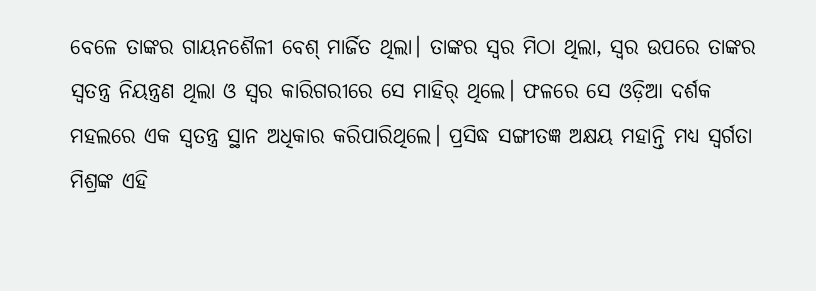ବେଳେ ତାଙ୍କର ଗାୟନଶୈଳୀ ବେଶ୍ ମାର୍ଜିତ ଥିଲା। ତାଙ୍କର ସ୍ବର ମିଠା ଥିଲା, ସ୍ବର ଉପରେ ତାଙ୍କର ସ୍ବତନ୍ତ୍ର ନିୟନ୍ତ୍ରଣ ଥିଲା ଓ ସ୍ବର କାରିଗରୀରେ ସେ ମାହିର୍‌ ଥିଲେ। ଫଳରେ ସେ ଓଡ଼ିଆ ଦର୍ଶକ ମହଲରେ ଏକ ସ୍ବତନ୍ତ୍ର ସ୍ଥାନ ଅଧିକାର କରିପାରିଥିଲେ। ପ୍ରସିଦ୍ଧ ସଙ୍ଗୀତଜ୍ଞ ଅକ୍ଷୟ ମହାନ୍ତି ମଧ୍ୟ ସ୍ବର୍ଗତା ମିଶ୍ରଙ୍କ ଏହି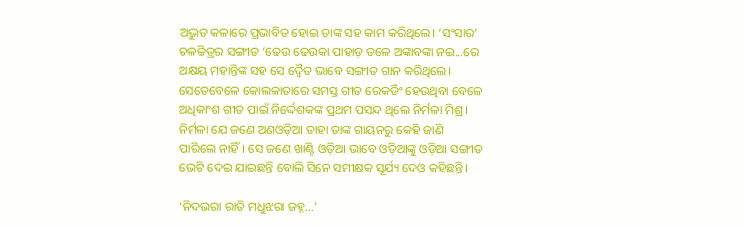ଅଦ୍ଭୁତ କଳାରେ ପ୍ରଭାବିତ ହୋଇ ତାଙ୍କ ସହ କାମ କରିଥିଲେ। ‘ସଂସାର’ ଚଳଚ୍ଚିତ୍ରର ସଙ୍ଗୀତ ‘ଢେଉ ଢେଉକା ପାହାଡ଼ ତଳେ ଅଙ୍କାବଙ୍କା ନଇ...ରେ ଅକ୍ଷୟ ମହାନ୍ତିଙ୍କ ସହ ସେ ଦ୍ବୈତ ଭାବେ ସଙ୍ଗୀତ ଗାନ କରିଥିଲେ। ସେତେବେଳେ କୋଲକାତାରେ ସମସ୍ତ ଗୀତ ରେକର୍ଡିଂ ହେଉଥିବା ବେଳେ ଅଧିକାଂଶ ଗୀତ ପାଇଁ ନିର୍ଦ୍ଦେଶକଙ୍କ ପ୍ରଥମ ପସନ୍ଦ ଥିଲେ ନିର୍ମଳା ମିଶ୍ର। ନିର୍ମଳା ଯେ ଜଣେ ଅଣଓଡ଼ିଆ ତାହା ତାଙ୍କ ଗାୟନରୁ କେହି ଜାଣି ପାରିଲେ ନାହିଁ। ସେ ଜଣେ ଖାଣ୍ଟି ଓଡ଼ିଆ ଭାବେ ଓଡ଼ିଆଙ୍କୁ ଓଡ଼ିଆ ସଙ୍ଗୀତ ଭେଟି ଦେଇ ଯାଇଛନ୍ତି ବୋଲି ସିନେ ସମୀକ୍ଷକ ସୂର୍ଯ୍ୟ ଦେଓ କହିଛନ୍ତି।

‘ନିଦଭରା ରାତି ମଧୁଝରା ଜହ୍ନ...’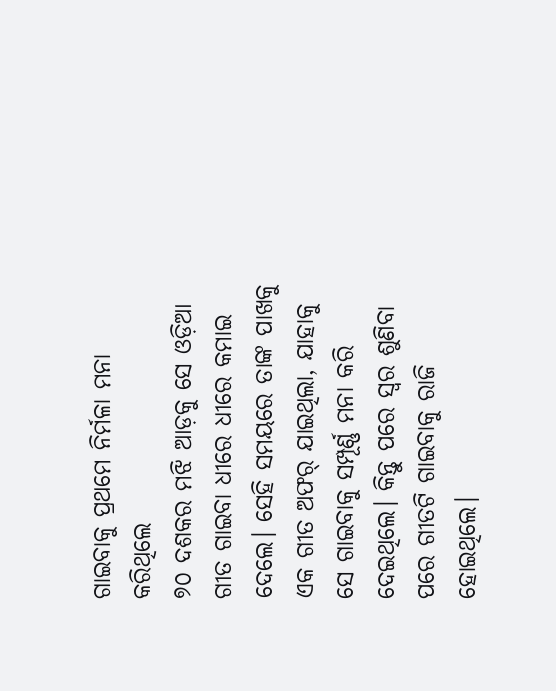ଗାଇବାକୁ ପ୍ରଥମେ ନିର୍ମଳା ମନା କରିଥିଲେ
୭୦ ଦଶକର ମଝି ଆଡ଼କୁ ସେ ଓଡ଼ିଆ ଗୀତ ଗାଇବା ଧୀରେ ଧୀରେ କମାଇ ଦେଲେ। ସେହି ସମୟରେ ତାଙ୍କ ପାଖକୁ ଏକ ଗୀତ ଅଫର୍‌ ଯାଇଥିଲା, ଯାହାକୁ ସେ ଗାଇବାକୁ ସମ୍ପୂର୍ଣ୍ଣ ମନା କରି ଦେଇଥିଲେ। କିନ୍ତୁ ପରେ ସ୍ବର ଶୁଣିବା ପରେ ଗୀତଟି ଗାଇବାକୁ ରାଜି ହୋଇଥିଲେ।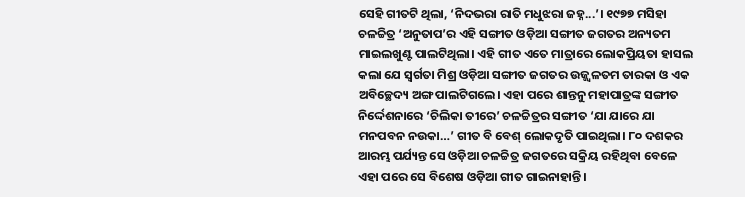ସେହି ଗୀତଟି ଥିଲା, ‘ନିଦଭରା ରାତି ମଧୁଝରା ଜହ୍ନ...’। ୧୯୭୭ ମସିହା ଚଳଚ୍ଚିତ୍ର ‘ଅନୁତାପ’ର ଏହି ସଙ୍ଗୀତ ଓଡ଼ିଆ ସଙ୍ଗୀତ ଜଗତର ଅନ୍ୟତମ ମାଇଲଖୁଣ୍ଟ ପାଲଟିଥିଲା। ଏହି ଗୀତ ଏତେ ମାତ୍ରାରେ ଲୋକପ୍ରିୟତା ହାସଲ କଲା ଯେ ସ୍ବର୍ଗତା ମିଶ୍ର ଓଡ଼ିଆ ସଙ୍ଗୀତ ଜଗତର ଉଜ୍ଜ୍ବଳତମ ତାରକା ଓ ଏକ ଅବିଚ୍ଛେଦ୍ୟ ଅଙ୍ଗ ପାଲଟିଗଲେ। ଏହା ପରେ ଶାନ୍ତନୁ ମହାପାତ୍ରଙ୍କ ସଙ୍ଗୀତ ନିର୍ଦ୍ଦେଶନାରେ ‘ଚିଲିକା ତୀରେ’ ଚଳଚ୍ଚିତ୍ରର ସଙ୍ଗୀତ ‘ଯା ଯାରେ ଯା ମନପବନ ନଉକା…’ ଗୀତ ବି ବେଶ୍‌ ଲୋକଦୃତି ପାଇଥିଲା। ୮୦ ଦଶକର ଆରମ୍ଭ ପର୍ଯ୍ୟନ୍ତ ସେ ଓଡ଼ିଆ ଚଳଚ୍ଚିତ୍ର ଜଗତରେ ସକ୍ରିୟ ରହିଥିବା ବେଳେ ଏହା ପରେ ସେ ବିଶେଷ ଓଡ଼ିଆ ଗୀତ ଗାଇନାହାନ୍ତି।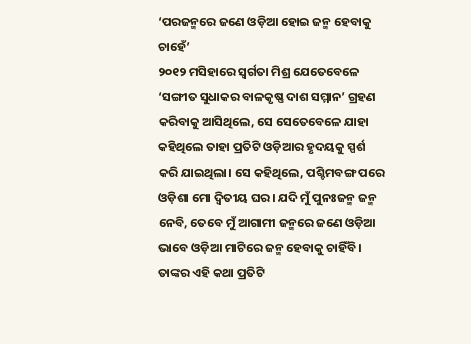‘ପରଜନ୍ମରେ ଜଣେ ଓଡ଼ିଆ ହୋଇ ଜନ୍ମ ହେବାକୁ ଚାହେଁ’
୨୦୧୨ ମସିହାରେ ସ୍ବର୍ଗତା ମିଶ୍ର ଯେତେବେଳେ ‘ସଙ୍ଗୀତ ସୁଧାକର ବାଳକୃଷ୍ଣ ଦାଶ ସମ୍ମାନ’ ଗ୍ରହଣ କରିବାକୁ ଆସିଥିଲେ, ସେ ସେତେବେଳେ ଯାହା କହିଥିଲେ ତାହା ପ୍ରତିଟି ଓଡ଼ିଆର ହୃଦୟକୁ ସ୍ପର୍ଶ କରି ଯାଇଥିଲା। ସେ କହିଥିଲେ, ପଶ୍ଚିମବଙ୍ଗ ପରେ ଓଡ଼ିଶା ମୋ ଦ୍ବିତୀୟ ଘର। ଯଦି ମୁଁ ପୁନଃଜନ୍ମ ଜନ୍ମ ନେବି, ତେବେ ମୁଁ ଆଗାମୀ ଜନ୍ମରେ ଜଣେ ଓଡ଼ିଆ ଭାବେ ଓଡ଼ିଆ ମାଟିରେ ଜନ୍ମ ହେବାକୁ ଚାହିଁବି। ତାଙ୍କର ଏହି କଥା ପ୍ରତିଟି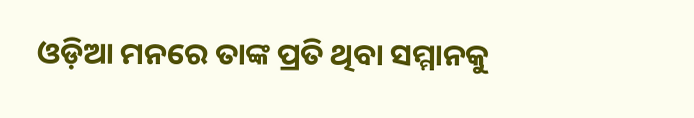ଓଡ଼ିଆ ମନରେ ତାଙ୍କ ପ୍ରତି ଥିବା ସମ୍ମାନକୁ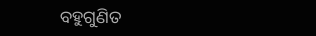ବହୁଗୁଣିତ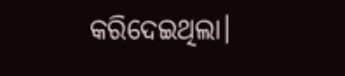କରିଦେଇଥିଲା।